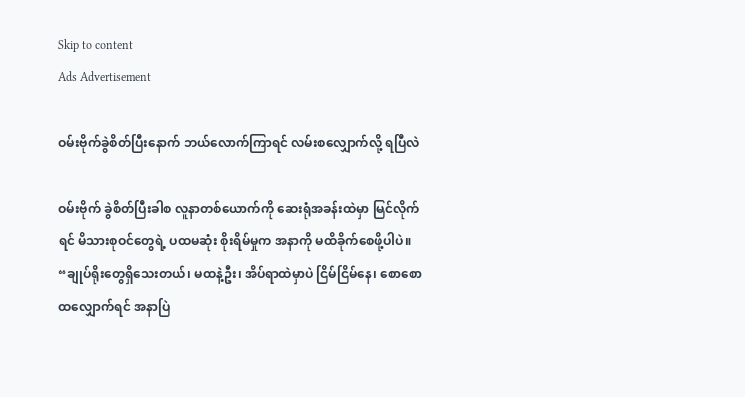Skip to content
Ads Advertisement

ဝမ်းဗိုက်ခွဲစိတ်ပြီးနောက် ဘယ်လောက်ကြာရင် လမ်းစလျှောက်လို့ ရပြီလဲ

ဝမ်းဗိုက် ခွဲစိတ်ပြီးခါစ လူနာတစ်ယောက်ကို ဆေးရုံအခန်းထဲမှာ မြင်လိုက်ရင် မိသားစုဝင်တွေရဲ့ ပထမဆုံး စိုးရိမ်မှုက အနာကို မထိခိုက်စေဖို့ပါပဲ။ “ချုပ်ရိုးတွေရှိသေးတယ်၊ မထနဲ့ဦး၊ အိပ်ရာထဲမှာပဲ ငြိမ်ငြိမ်နေ၊ စောစောထလျှောက်ရင် အနာပြဲ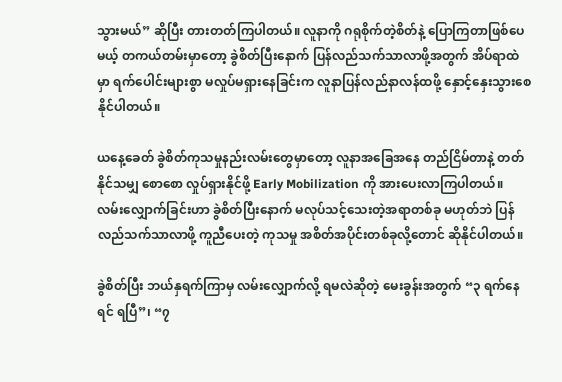သွားမယ်” ဆိုပြီး တားတတ်ကြပါတယ်။ လူနာကို ဂရုစိုက်တဲ့စိတ်နဲ့ ပြောကြတာဖြစ်ပေမယ့် တကယ်တမ်းမှာတော့ ခွဲစိတ်ပြီးနောက် ပြန်လည်သက်သာလာဖို့အတွက် အိပ်ရာထဲမှာ ရက်ပေါင်းများစွာ မလှုပ်မရှားနေခြင်းက လူနာပြန်လည်နာလန်ထဖို့ နှောင့်နှေးသွားစေနိုင်ပါတယ်။

ယနေ့ခေတ် ခွဲစိတ်ကုသမှုနည်းလမ်းတွေမှာတော့ လူနာအခြေအနေ တည်ငြိမ်တာနဲ့ တတ်နိုင်သမျှ စောစော လှုပ်ရှားနိုင်ဖို့ Early Mobilization ကို အားပေးလာကြပါတယ်။ လမ်းလျှောက်ခြင်းဟာ ခွဲစိတ်ပြီးနောက် မလုပ်သင့်သေးတဲ့အရာတစ်ခု မဟုတ်ဘဲ ပြန်လည်သက်သာလာဖို့ ကူညီပေးတဲ့ ကုသမှု အစိတ်အပိုင်းတစ်ခုလို့တောင် ဆိုနိုင်ပါတယ်။

ခွဲစိတ်ပြီး ဘယ်နှရက်ကြာမှ လမ်းလျှောက်လို့ ရမလဲဆိုတဲ့ မေးခွန်းအတွက် “၃ ရက်နေရင် ရပြီ”၊ “၇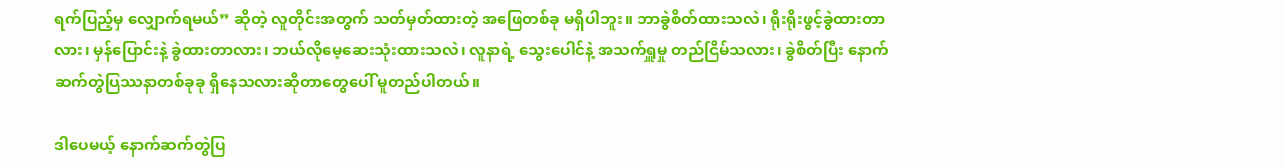ရက်ပြည့်မှ လျှောက်ရမယ်” ဆိုတဲ့ လူတိုင်းအတွက် သတ်မှတ်ထားတဲ့ အဖြေတစ်ခု မရှိပါဘူး။ ဘာခွဲစိတ်ထားသလဲ၊ ရိုးရိုးဖွင့်ခွဲထားတာလား၊ မှန်ပြောင်းနဲ့ ခွဲထားတာလား၊ ဘယ်လိုမေ့ဆေးသုံးထားသလဲ၊ လူနာရဲ့ သွေးပေါင်နဲ့ အသက်ရှူမှု တည်ငြိမ်သလား၊ ခွဲစိတ်ပြီး နောက်ဆက်တွဲပြဿနာတစ်ခုခု ရှိနေသလားဆိုတာတွေပေါ် မူတည်ပါတယ်။

ဒါပေမယ့် နောက်ဆက်တွဲပြ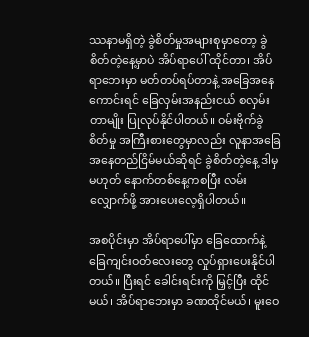ဿနာမရှိတဲ့ ခွဲစိတ်မှုအများစုမှာတော့ ခွဲစိတ်တဲ့နေ့မှာပဲ အိပ်ရာပေါ် ထိုင်တာ၊ အိပ်ရာဘေးမှာ မတ်တပ်ရပ်တာနဲ့ အခြေအနေကောင်းရင် ခြေလှမ်းအနည်းငယ် စလှမ်းတာမျိုး ပြုလုပ်နိုင်ပါတယ်။ ဝမ်းဗိုက်ခွဲစိတ်မှု အကြီးစားတွေမှာလည်း လူနာအခြေအနေတည်ငြိမ်မယ်ဆိုရင် ခွဲစိတ်တဲ့နေ့ ဒါမှမဟုတ် နောက်တစ်နေ့ကစပြီး လမ်းလျှောက်ဖို့ အားပေးလေ့ရှိပါတယ်။

အစပိုင်းမှာ အိပ်ရာပေါ်မှာ ခြေထောက်နဲ့ ခြေကျင်းဝတ်လေးတွေ လှုပ်ရှားပေးနိုင်ပါတယ်။ ပြီးရင် ခေါင်းရင်းကို မြှင့်ပြီး ထိုင်မယ်၊ အိပ်ရာဘေးမှာ ခဏထိုင်မယ်၊ မူးဝေ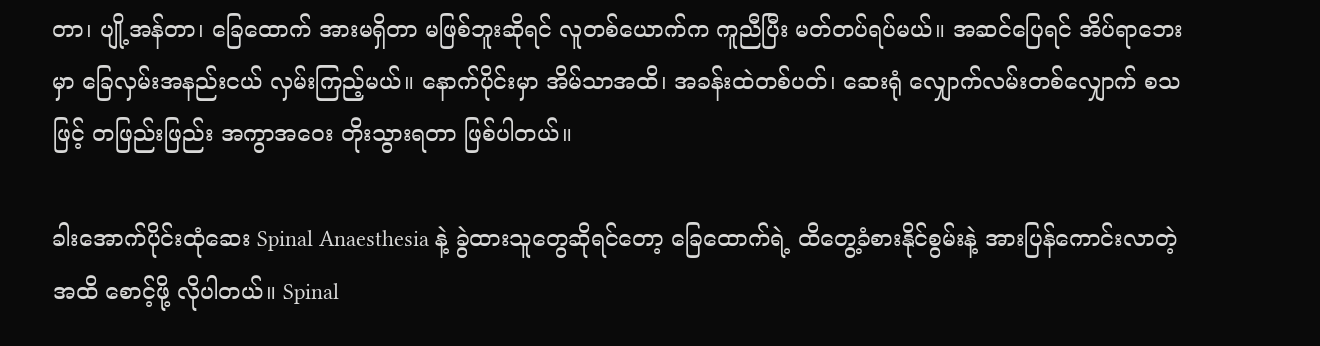တာ၊ ပျို့အန်တာ၊ ခြေထောက် အားမရှိတာ မဖြစ်ဘူးဆိုရင် လူတစ်ယောက်က ကူညီပြီး မတ်တပ်ရပ်မယ်။ အဆင်ပြေရင် အိပ်ရာဘေးမှာ ခြေလှမ်းအနည်းငယ် လှမ်းကြည့်မယ်။ နောက်ပိုင်းမှာ အိမ်သာအထိ၊ အခန်းထဲတစ်ပတ်၊ ဆေးရုံ လျှောက်လမ်းတစ်လျှောက် စသဖြင့် တဖြည်းဖြည်း အကွာအဝေး တိုးသွားရတာ ဖြစ်ပါတယ်။

ခါးအောက်ပိုင်းထုံဆေး Spinal Anaesthesia နဲ့ ခွဲထားသူတွေဆိုရင်တော့ ခြေထောက်ရဲ့ ထိတွေ့ခံစားနိုင်စွမ်းနဲ့ အားပြန်ကောင်းလာတဲ့အထိ စောင့်ဖို့ လိုပါတယ်။ Spinal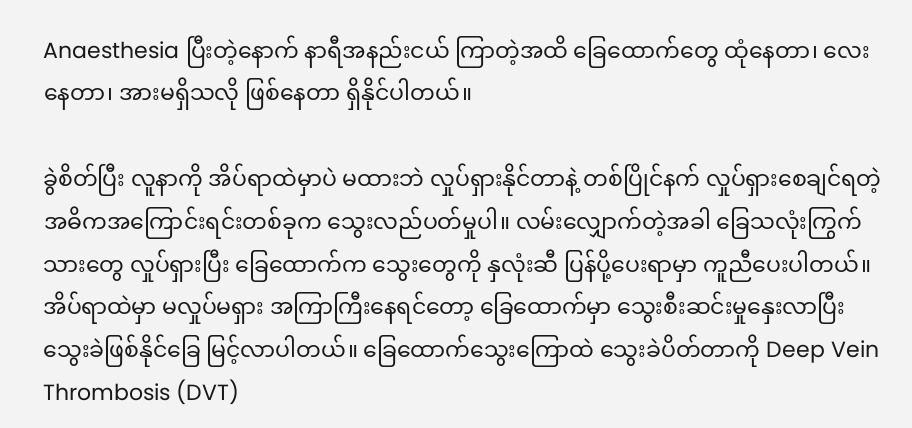Anaesthesia ပြီးတဲ့နောက် နာရီအနည်းငယ် ကြာတဲ့အထိ ခြေထောက်တွေ ထုံနေတာ၊ လေးနေတာ၊ အားမရှိသလို ဖြစ်နေတာ ရှိနိုင်ပါတယ်။

ခွဲစိတ်ပြီး လူနာကို အိပ်ရာထဲမှာပဲ မထားဘဲ လှုပ်ရှားနိုင်တာနဲ့ တစ်ပြိုင်နက် လှုပ်ရှားစေချင်ရတဲ့ အဓိကအကြောင်းရင်းတစ်ခုက သွေးလည်ပတ်မှုပါ။ လမ်းလျှောက်တဲ့အခါ ခြေသလုံးကြွက်သားတွေ လှုပ်ရှားပြီး ခြေထောက်က သွေးတွေကို နှလုံးဆီ ပြန်ပို့ပေးရာမှာ ကူညီပေးပါတယ်။ အိပ်ရာထဲမှာ မလှုပ်မရှား အကြာကြီးနေရင်တော့ ခြေထောက်မှာ သွေးစီးဆင်းမှုနှေးလာပြီး သွေးခဲဖြစ်နိုင်ခြေ မြင့်လာပါတယ်။ ခြေထောက်သွေးကြောထဲ သွေးခဲပိတ်တာကို Deep Vein Thrombosis (DVT)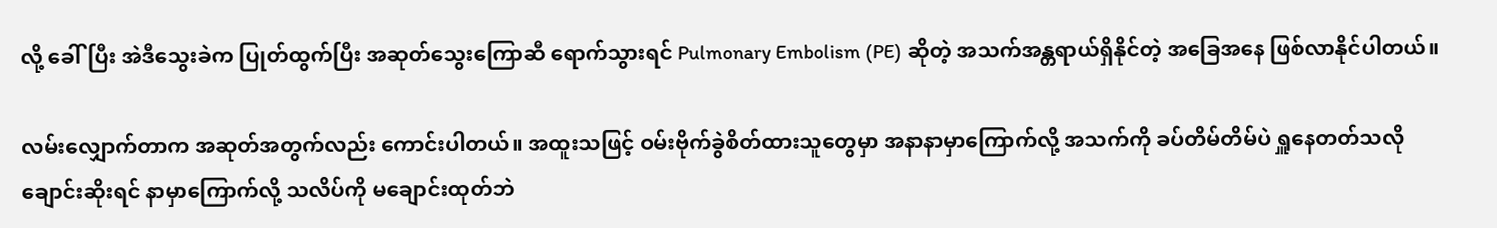လို့ ခေါ်ပြီး အဲဒီသွေးခဲက ပြုတ်ထွက်ပြီး အဆုတ်သွေးကြောဆီ ရောက်သွားရင် Pulmonary Embolism (PE) ဆိုတဲ့ အသက်အန္တရာယ်ရှိနိုင်တဲ့ အခြေအနေ ဖြစ်လာနိုင်ပါတယ်။

လမ်းလျှောက်တာက အဆုတ်အတွက်လည်း ကောင်းပါတယ်။ အထူးသဖြင့် ဝမ်းဗိုက်ခွဲစိတ်ထားသူတွေမှာ အနာနာမှာကြောက်လို့ အသက်ကို ခပ်တိမ်တိမ်ပဲ ရှူနေတတ်သလို ချောင်းဆိုးရင် နာမှာကြောက်လို့ သလိပ်ကို မချောင်းထုတ်ဘဲ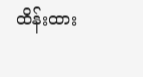ထိန်းထား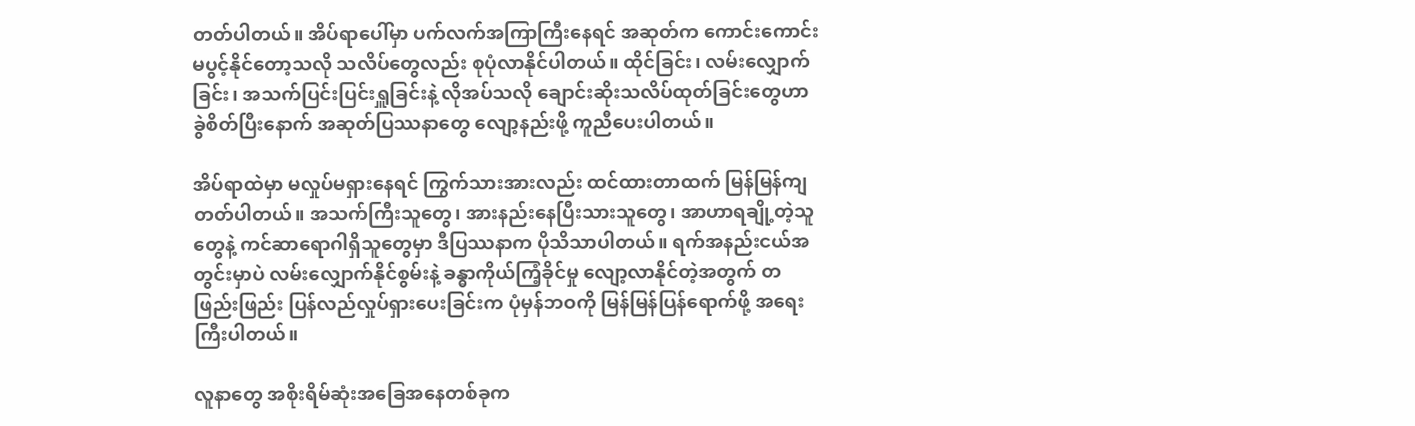တတ်ပါတယ်။ အိပ်ရာပေါ်မှာ ပက်လက်အကြာကြီးနေရင် အဆုတ်က ကောင်းကောင်းမပွင့်နိုင်တော့သလို သလိပ်တွေလည်း စုပုံလာနိုင်ပါတယ်။ ထိုင်ခြင်း၊ လမ်းလျှောက်ခြင်း၊ အသက်ပြင်းပြင်းရှူခြင်းနဲ့ လိုအပ်သလို ချောင်းဆိုးသလိပ်ထုတ်ခြင်းတွေဟာ ခွဲစိတ်ပြီးနောက် အဆုတ်ပြဿနာတွေ လျော့နည်းဖို့ ကူညီပေးပါတယ်။

အိပ်ရာထဲမှာ မလှုပ်မရှားနေရင် ကြွက်သားအားလည်း ထင်ထားတာထက် မြန်မြန်ကျတတ်ပါတယ်။ အသက်ကြီးသူတွေ၊ အားနည်းနေပြီးသားသူတွေ၊ အာဟာရချို့တဲ့သူတွေနဲ့ ကင်ဆာရောဂါရှိသူတွေမှာ ဒီပြဿနာက ပိုသိသာပါတယ်။ ရက်အနည်းငယ်အတွင်းမှာပဲ လမ်းလျှောက်နိုင်စွမ်းနဲ့ ခန္ဓာကိုယ်ကြံ့ခိုင်မှု လျော့လာနိုင်တဲ့အတွက် တဖြည်းဖြည်း ပြန်လည်လှုပ်ရှားပေးခြင်းက ပုံမှန်ဘဝကို မြန်မြန်ပြန်ရောက်ဖို့ အရေးကြီးပါတယ်။

လူနာတွေ အစိုးရိမ်ဆုံးအခြေအနေတစ်ခုက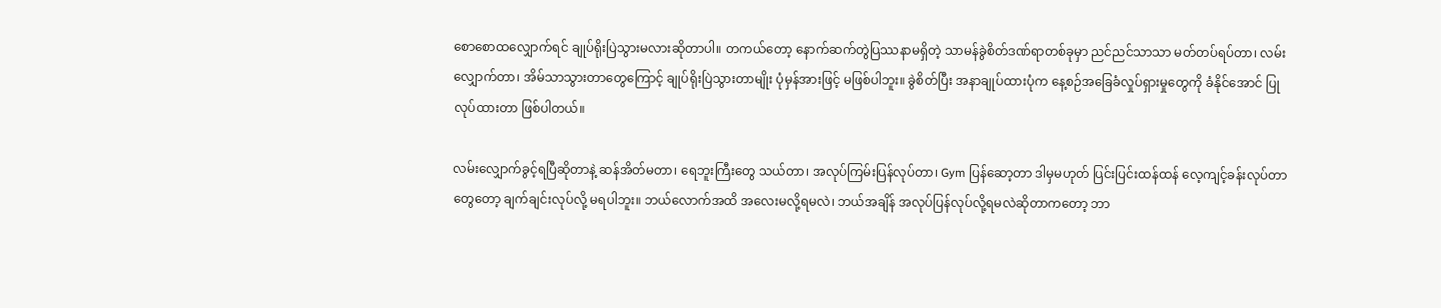စောစောထလျှောက်ရင် ချုပ်ရိုးပြဲသွားမလားဆိုတာပါ။ တကယ်တော့ နောက်ဆက်တွဲပြဿနာမရှိတဲ့ သာမန်ခွဲစိတ်ဒဏ်ရာတစ်ခုမှာ ညင်ညင်သာသာ မတ်တပ်ရပ်တာ၊ လမ်းလျှောက်တာ၊ အိမ်သာသွားတာတွေကြောင့် ချုပ်ရိုးပြဲသွားတာမျိုး ပုံမှန်အားဖြင့် မဖြစ်ပါဘူး။ ခွဲစိတ်ပြီး အနာချုပ်ထားပုံက နေ့စဉ်အခြေခံလှုပ်ရှားမှုတွေကို ခံနိုင်အောင် ပြုလုပ်ထားတာ ဖြစ်ပါတယ်။

လမ်းလျှောက်ခွင့်ရပြီဆိုတာနဲ့ ဆန်အိတ်မတာ၊ ရေဘူးကြီးတွေ သယ်တာ၊ အလုပ်ကြမ်းပြန်လုပ်တာ၊ Gym ပြန်ဆော့တာ ဒါမှမဟုတ် ပြင်းပြင်းထန်ထန် လေ့ကျင့်ခန်းလုပ်တာတွေတော့ ချက်ချင်းလုပ်လို့ မရပါဘူး။ ဘယ်လောက်အထိ အလေးမလို့ရမလဲ၊ ဘယ်အချိန် အလုပ်ပြန်လုပ်လို့ရမလဲဆိုတာကတော့ ဘာ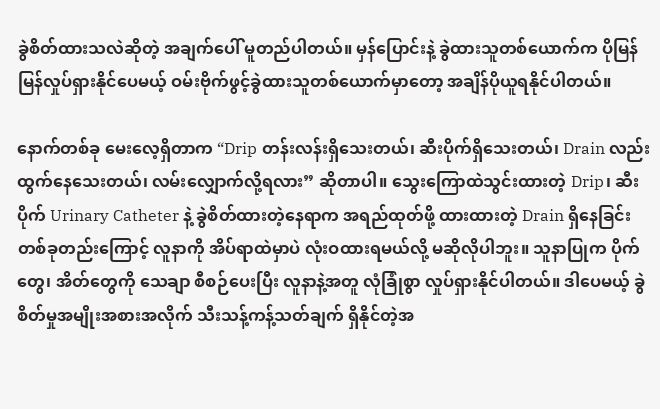ခွဲစိတ်ထားသလဲဆိုတဲ့ အချက်ပေါ် မူတည်ပါတယ်။ မှန်ပြောင်းနဲ့ ခွဲထားသူတစ်ယောက်က ပိုမြန်မြန်လှုပ်ရှားနိုင်ပေမယ့် ဝမ်းဗိုက်ဖွင့်ခွဲထားသူတစ်ယောက်မှာတော့ အချိန်ပိုယူရနိုင်ပါတယ်။

နောက်တစ်ခု မေးလေ့ရှိတာက “Drip တန်းလန်းရှိသေးတယ်၊ ဆီးပိုက်ရှိသေးတယ်၊ Drain လည်း ထွက်နေသေးတယ်၊ လမ်းလျှောက်လို့ရလား” ဆိုတာပါ။ သွေးကြောထဲသွင်းထားတဲ့ Drip၊ ဆီးပိုက် Urinary Catheter နဲ့ ခွဲစိတ်ထားတဲ့နေရာက အရည်ထုတ်ဖို့ ထားထားတဲ့ Drain ရှိနေခြင်းတစ်ခုတည်းကြောင့် လူနာကို အိပ်ရာထဲမှာပဲ လုံးဝထားရမယ်လို့ မဆိုလိုပါဘူး။ သူနာပြုက ပိုက်တွေ၊ အိတ်တွေကို သေချာ စီစဉ်ပေးပြီး လူနာနဲ့အတူ လုံခြုံစွာ လှုပ်ရှားနိုင်ပါတယ်။ ဒါပေမယ့် ခွဲစိတ်မှုအမျိုးအစားအလိုက် သီးသန့်ကန့်သတ်ချက် ရှိနိုင်တဲ့အ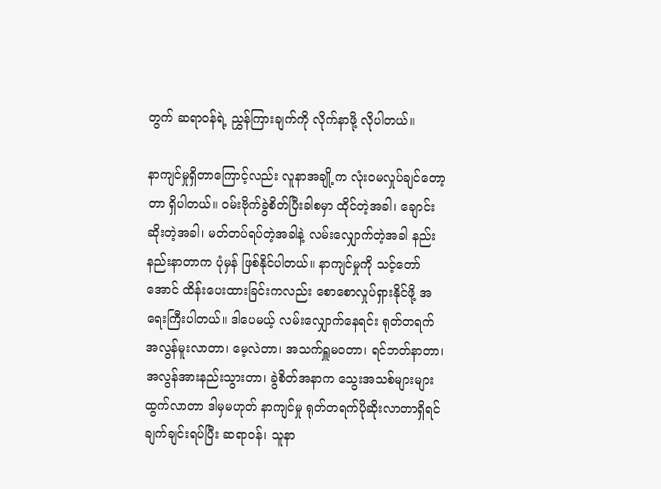တွက် ဆရာဝန်ရဲ့ ညွှန်ကြားချက်ကို လိုက်နာဖို့ လိုပါတယ်။

နာကျင်မှုရှိတာကြောင့်လည်း လူနာအချို့က လုံးဝမလှုပ်ချင်တော့တာ ရှိပါတယ်။ ဝမ်းဗိုက်ခွဲစိတ်ပြီးခါစမှာ ထိုင်တဲ့အခါ၊ ချောင်းဆိုးတဲ့အခါ၊ မတ်တပ်ရပ်တဲ့အခါနဲ့ လမ်းလျှောက်တဲ့အခါ နည်းနည်းနာတာက ပုံမှန် ဖြစ်နိုင်ပါတယ်။ နာကျင်မှုကို သင့်တော်အောင် ထိန်းပေးထားခြင်းကလည်း စောစောလှုပ်ရှားနိုင်ဖို့ အရေးကြီးပါတယ်။ ဒါပေမယ့် လမ်းလျှောက်နေရင်း ရုတ်တရက် အလွန်မူးလာတာ၊ မေ့လဲတာ၊ အသက်ရှူမဝတာ၊ ရင်ဘတ်နာတာ၊ အလွန်အားနည်းသွားတာ၊ ခွဲစိတ်အနာက သွေးအသစ်များများထွက်လာတာ ဒါမှမဟုတ် နာကျင်မှု ရုတ်တရက်ပိုဆိုးလာတာရှိရင် ချက်ချင်းရပ်ပြီး ဆရာဝန်၊ သူနာ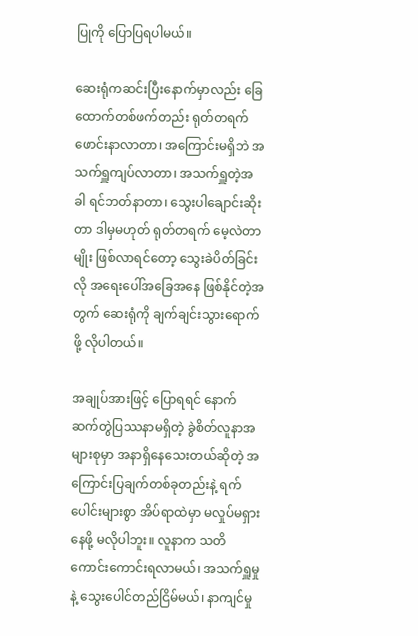ပြုကို ပြောပြရပါမယ်။

ဆေးရုံကဆင်းပြီးနောက်မှာလည်း ခြေထောက်တစ်ဖက်တည်း ရုတ်တရက် ဖောင်းနာလာတာ၊ အကြောင်းမရှိဘဲ အသက်ရှူကျပ်လာတာ၊ အသက်ရှူတဲ့အခါ ရင်ဘတ်နာတာ၊ သွေးပါချောင်းဆိုးတာ ဒါမှမဟုတ် ရုတ်တရက် မေ့လဲတာမျိုး ဖြစ်လာရင်တော့ သွေးခဲပိတ်ခြင်းလို အရေးပေါ်အခြေအနေ ဖြစ်နိုင်တဲ့အတွက် ဆေးရုံကို ချက်ချင်းသွားရောက်ဖို့ လိုပါတယ်။

အချုပ်အားဖြင့် ပြောရရင် နောက်ဆက်တွဲပြဿနာမရှိတဲ့ ခွဲစိတ်လူနာအများစုမှာ အနာရှိနေသေးတယ်ဆိုတဲ့ အကြောင်းပြချက်တစ်ခုတည်းနဲ့ ရက်ပေါင်းများစွာ အိပ်ရာထဲမှာ မလှုပ်မရှားနေဖို့ မလိုပါဘူး။ လူနာက သတိကောင်းကောင်းရလာမယ်၊ အသက်ရှူမှုနဲ့ သွေးပေါင်တည်ငြိမ်မယ်၊ နာကျင်မှု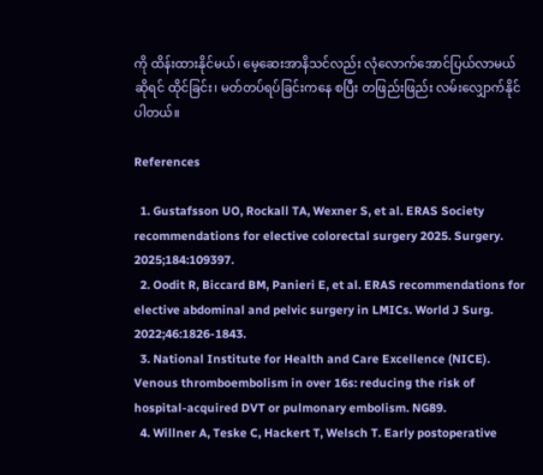ကို ထိန်းထားနိုင်မယ်၊ မေ့ဆေးအာနိသင်လည်း လုံလောက်အောင်ပြယ်လာမယ်ဆိုရင် ထိုင်ခြင်း၊ မတ်တပ်ရပ်ခြင်းကနေ စပြီး တဖြည်းဖြည်း လမ်းလျှောက်နိုင်ပါတယ်။

References

  1. Gustafsson UO, Rockall TA, Wexner S, et al. ERAS Society recommendations for elective colorectal surgery 2025. Surgery. 2025;184:109397.
  2. Oodit R, Biccard BM, Panieri E, et al. ERAS recommendations for elective abdominal and pelvic surgery in LMICs. World J Surg. 2022;46:1826-1843.
  3. National Institute for Health and Care Excellence (NICE). Venous thromboembolism in over 16s: reducing the risk of hospital-acquired DVT or pulmonary embolism. NG89.
  4. Willner A, Teske C, Hackert T, Welsch T. Early postoperative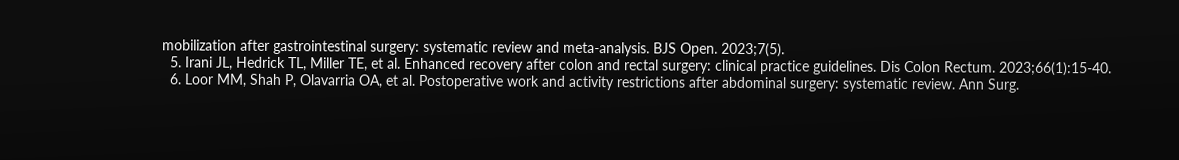mobilization after gastrointestinal surgery: systematic review and meta-analysis. BJS Open. 2023;7(5).
  5. Irani JL, Hedrick TL, Miller TE, et al. Enhanced recovery after colon and rectal surgery: clinical practice guidelines. Dis Colon Rectum. 2023;66(1):15-40.
  6. Loor MM, Shah P, Olavarria OA, et al. Postoperative work and activity restrictions after abdominal surgery: systematic review. Ann Surg.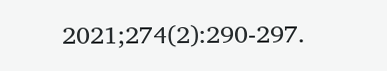2021;274(2):290-297.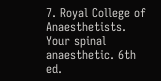7. Royal College of Anaesthetists. Your spinal anaesthetic. 6th ed.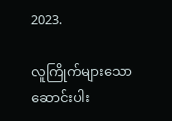2023.

လူကြိုက်များသောဆောင်းပါး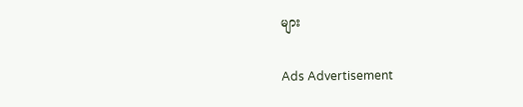များ

Ads Advertisement